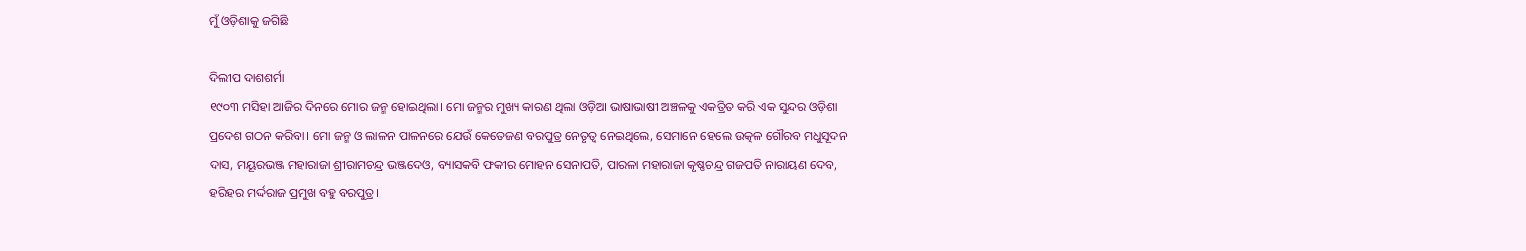ମୁଁ ଓଡ଼ିଶାକୁ ଜଗିଛି

ଦିଲୀପ ଦାଶଶର୍ମା
୧୯୦୩ ମସିହା ଆଜିର ଦିନରେ ମୋର ଜନ୍ମ ହୋଇଥିଲା। ମୋ ଜନ୍ମର ମୁଖ୍ୟ କାରଣ ଥିଲା ଓଡ଼ିଆ ଭାଷାଭାଷୀ ଅଞ୍ଚଳକୁ ଏକତ୍ରିତ କରି ଏକ ସୁନ୍ଦର ଓଡ଼ିଶା ପ୍ରଦେଶ ଗଠନ କରିବା। ମୋ ଜନ୍ମ ଓ ଲାଳନ ପାଳନରେ ଯେଉଁ କେତେଜଣ ବରପୁତ୍ର ନେତୃତ୍ୱ ନେଇଥିଲେ, ସେମାନେ ହେଲେ ଉତ୍କଳ ଗୌରବ ମଧୁସୂଦନ ଦାସ, ମୟୂରଭଞ୍ଜ ମହାରାଜା ଶ୍ରୀରାମଚନ୍ଦ୍ର ଭଞ୍ଜଦେଓ, ବ୍ୟାସକବି ଫକୀର ମୋହନ ସେନାପତି, ପାରଳା ମହାରାଜା କୃଷ୍ଣଚନ୍ଦ୍ର ଗଜପତି ନାରାୟଣ ଦେବ, ହରିହର ମର୍ଦ୍ଦରାଜ ପ୍ରମୁଖ ବହୁ ବରପୁତ୍ର।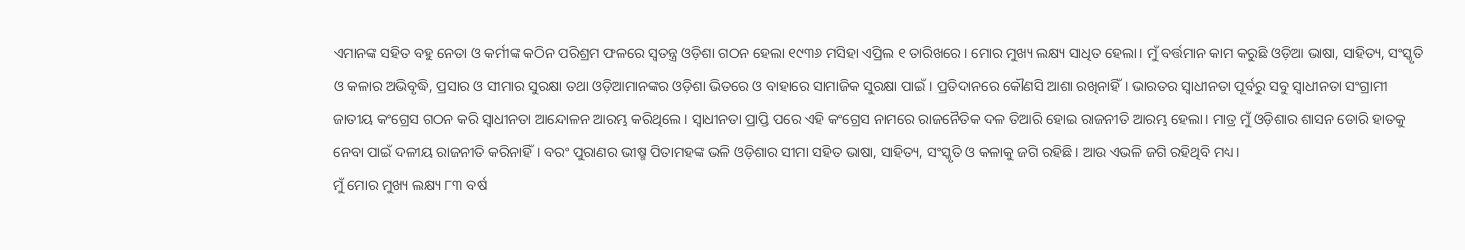ଏମାନଙ୍କ ସହିତ ବହୁ ନେତା ଓ କର୍ମୀଙ୍କ କଠିନ ପରିଶ୍ରମ ଫଳରେ ସ୍ବତନ୍ତ୍ର ଓଡ଼ିଶା ଗଠନ ହେଲା ୧୯୩୬ ମସିହା ଏପ୍ରିଲ ୧ ତାରିଖରେ। ମୋର ମୁଖ୍ୟ ଲକ୍ଷ୍ୟ ସାଧିତ ହେଲା। ମୁଁ ବର୍ତ୍ତମାନ କାମ କରୁଛି ଓଡ଼ିଆ ଭାଷା, ସାହିତ୍ୟ, ସଂସ୍କୃତି ଓ କଳାର ଅଭିବୃଦ୍ଧି, ପ୍ରସାର ଓ ସୀମାର ସୁରକ୍ଷା ତଥା ଓଡ଼ିଆମାନଙ୍କର ଓଡ଼ିଶା ଭିତରେ ଓ ବାହାରେ ସାମାଜିକ ସୁରକ୍ଷା ପାଇଁ। ପ୍ରତିଦାନରେ କୌଣସି ଆଶା ରଖିନାହିଁ। ଭାରତର ସ୍ବାଧୀନତା ପୂର୍ବରୁ ସବୁ ସ୍ବାଧୀନତା ସଂଗ୍ରାମୀ ଜାତୀୟ କଂଗ୍ରେସ ଗଠନ କରି ସ୍ବାଧୀନତା ଆନ୍ଦୋଳନ ଆରମ୍ଭ କରିଥିଲେ। ସ୍ବାଧୀନତା ପ୍ରାପ୍ତି ପରେ ଏହି କଂଗ୍ରେସ ନାମରେ ରାଜନୈତିକ ଦଳ ତିଆରି ହୋଇ ରାଜନୀତି ଆରମ୍ଭ ହେଲା। ମାତ୍ର ମୁଁ ଓଡ଼ିଶାର ଶାସନ ଡୋରି ହାତକୁ ନେବା ପାଇଁ ଦଳୀୟ ରାଜନୀତି କରିନାହିଁ। ବରଂ ପୁରାଣର ଭୀଷ୍ମ ପିତାମହଙ୍କ ଭଳି ଓଡ଼ିଶାର ସୀମା ସହିତ ଭାଷା, ସାହିତ୍ୟ, ସଂସ୍କୃତି ଓ କଳାକୁ ଜଗି ରହିଛି। ଆଉ ଏଭଳି ଜଗି ରହିଥିବି ମଧ୍ୟ।
ମୁଁ ମୋର ମୁଖ୍ୟ ଲକ୍ଷ୍ୟ ୮୩ ବର୍ଷ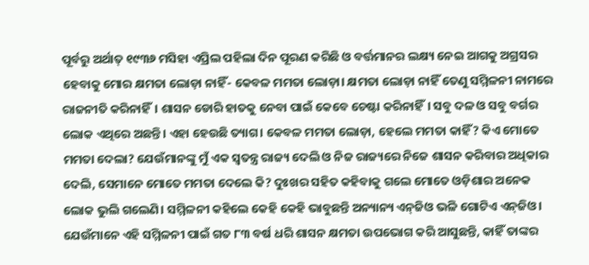ପୂର୍ବରୁ ଅର୍ଥାତ୍‌ ୧୯୩୬ ମସିହା ଏପ୍ରିଲ ପହିଲା ଦିନ ପୂରଣ କରିଛି ଓ ବର୍ତ୍ତମାନର ଲକ୍ଷ୍ୟ ନେଇ ଆଗକୁ ଅଗ୍ରସର ହେବାକୁ ମୋର କ୍ଷମତା ଲୋଡ଼ା ନାହିଁ- କେବଳ ମମତା ଲୋଡ଼ା। କ୍ଷମତା ଲୋଡ଼ା ନାହିଁ ତେଣୁ ସମ୍ମିଳନୀ ନାମରେ ରାଜନୀତି କରିନାହିଁ। ଶାସନ ଡୋରି ହାତକୁ ନେବା ପାଇଁ କେବେ ଚେଷ୍ଟା କରିନାହିଁ। ସବୁ ଦଳ ଓ ସବୁ ବର୍ଗର ଲୋକ ଏଥିରେ ଅଛନ୍ତି। ଏହା ହେଉଛି ତ୍ୟାଗ। କେବଳ ମମତା ଲୋଡ଼ା, ହେଲେ ମମତା କାହିଁ? କିଏ ମୋତେ ମମତା ଦେଲା? ଯେଉଁମାନଙ୍କୁ ମୁଁ ଏକ ସ୍ବତନ୍ତ୍ର ରାଜ୍ୟ ଦେଲି ଓ ନିଜ ରାଜ୍ୟରେ ନିଜେ ଶାସନ କରିବାର ଅଧିକାର ଦେଲି, ସେମାନେ ମୋତେ ମମତା ଦେଲେ କି? ଦୁଃଖର ସହିତ କହିବାକୁ ଗଲେ ମୋତେ ଓଡ଼ିଶାର ଅନେକ ଲୋକ ଭୁଲି ଗଲେଣି। ସମ୍ମିଳନୀ କହିଲେ କେହି କେହି ଭାବୁଛନ୍ତି ଅନ୍ୟାନ୍ୟ ଏନ୍‌ଜିଓ ଭଳି ଗୋଟିଏ ଏନ୍‌ଜିଓ।
ଯେଉଁମାନେ ଏହି ସମ୍ମିଳନୀ ପାଇଁ ଗତ ୮୩ ବର୍ଷ ଧରି ଶାସନ କ୍ଷମତା ଉପଭୋଗ କରି ଆସୁଛନ୍ତି, କାହିଁ ତାଙ୍କର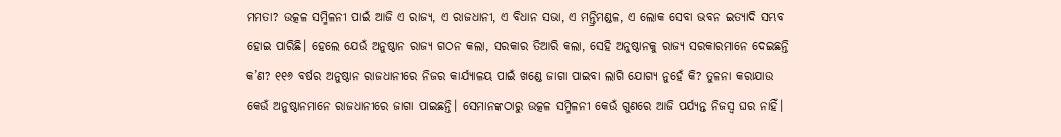ମମତା? ଉତ୍କଳ ସମ୍ମିଳନୀ ପାଇଁ ଆଜି ଏ ରାଜ୍ୟ, ଏ ରାଜଧାନୀ, ଏ ବିଧାନ ସଭା, ଏ ମନ୍ତ୍ରିମଣ୍ଡଳ, ଏ ଲୋକ ସେବା ଭବନ ଇତ୍ୟାଦି ସମ୍ଭବ ହୋଇ ପାରିଛି। ହେଲେ ଯେଉଁ ଅନୁଷ୍ଠାନ ରାଜ୍ୟ ଗଠନ କଲା, ସରକାର ତିଆରି କଲା, ସେହି ଅନୁଷ୍ଠାନକୁ ରାଜ୍ୟ ସରକାରମାନେ ଦେଇଛନ୍ତି କ’ଣ? ୧୧୬ ବର୍ଷର ଅନୁଷ୍ଠାନ ରାଜଧାନୀରେ ନିଜର କାର୍ଯ୍ୟାଳୟ ପାଇଁ ଖଣ୍ଡେ ଜାଗା ପାଇବା ଲାଗି ଯୋଗ୍ୟ ନୁହେଁ କି? ତୁଳନା କରାଯାଉ କେଉଁ ଅନୁଷ୍ଠାନମାନେ ରାଜଧାନୀରେ ଜାଗା ପାଇଛନ୍ତି। ସେମାନଙ୍କଠାରୁ ଉତ୍କଳ ସମ୍ମିଳନୀ କେଉଁ ଗୁଣରେ ଆଜି ପର୍ଯ୍ୟନ୍ତ ନିଜସ୍ବ ଘର ନାହିଁ।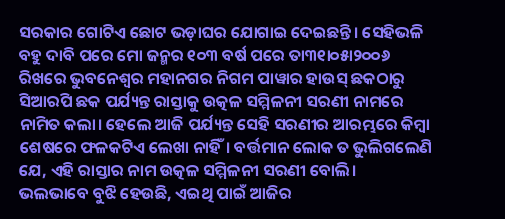ସରକାର ଗୋଟିଏ ଛୋଟ ଭଡ଼ାଘର ଯୋଗାଇ ଦେଇଛନ୍ତି। ସେହିଭଳି ବହୁ ଦାବି ପରେ ମୋ ଜନ୍ମର ୧୦୩ ବର୍ଷ ପରେ ତା୩୧ା୦୫ା୨୦୦୬ ରିଖରେ ଭୁବନେଶ୍ୱର ମହାନଗର ନିଗମ ପାୱାର ହାଉସ୍‌ ଛକଠାରୁ ସିଆରପି ଛକ ପର୍ଯ୍ୟନ୍ତ ରାସ୍ତାକୁ ଉତ୍କଳ ସମ୍ମିଳନୀ ସରଣୀ ନାମରେ ନାମିତ କଲା। ହେଲେ ଆଜି ପର୍ଯ୍ୟନ୍ତ ସେହି ସରଣୀର ଆରମ୍ଭରେ କିମ୍ବା ଶେଷରେ ଫଳକଟିଏ ଲେଖା ନାହିଁ। ବର୍ତ୍ତମାନ ଲୋକ ତ ଭୁଲିଗଲେଣି ଯେ, ଏହି ରାସ୍ତାର ନାମ ଉତ୍କଳ ସମ୍ମିଳନୀ ସରଣୀ ବୋଲି।
ଭଲଭାବେ ବୁଝି ହେଉଛି, ଏଇଥି ପାଇଁ ଆଜିର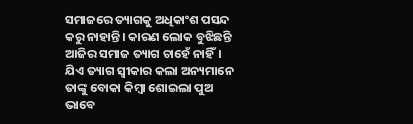ସମାଜରେ ତ୍ୟାଗକୁ ଅଧିକାଂଶ ପସନ୍ଦ କରୁ ନାହାନ୍ତି। କାରଣ ଲୋକ ବୁଝିଛନ୍ତି ଆଜିର ସମାଜ ତ୍ୟାଗ ଚାହେଁ ନାହିଁ। ଯିଏ ତ୍ୟାଗ ସ୍ବୀକାର କଲା ଅନ୍ୟମାନେ ତାଙ୍କୁ ବୋକା କିମ୍ବା ଶୋଇଲା ପୁଅ ଭାବେ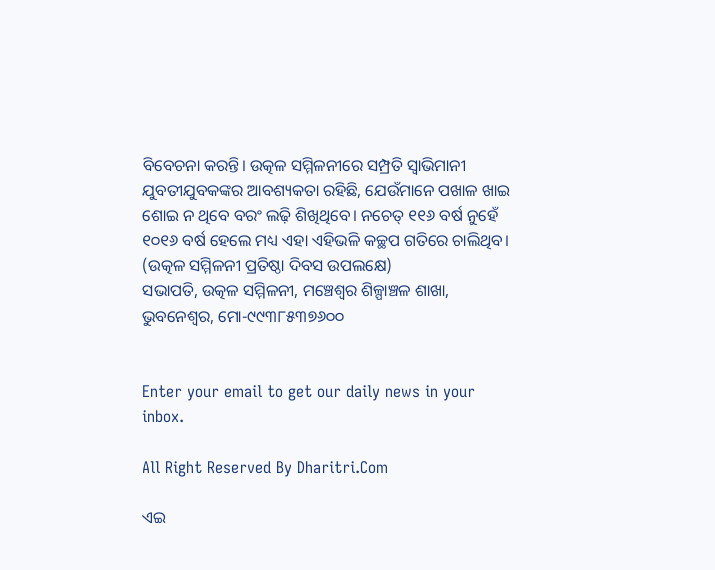ବିବେଚନା କରନ୍ତି। ଉତ୍କଳ ସମ୍ମିଳନୀରେ ସମ୍ପ୍ରତି ସ୍ବାଭିମାନୀ ଯୁବତୀଯୁବକଙ୍କର ଆବଶ୍ୟକତା ରହିଛି, ଯେଉଁମାନେ ପଖାଳ ଖାଇ ଶୋଇ ନ ଥିବେ ବରଂ ଲଢ଼ି ଶିଖିଥିବେ। ନଚେତ୍‌ ୧୧୬ ବର୍ଷ ନୁହେଁ ୧୦୧୬ ବର୍ଷ ହେଲେ ମଧ୍ୟ ଏହା ଏହିଭଳି କଚ୍ଛପ ଗତିରେ ଚାଲିଥିବ।
(ଉତ୍କଳ ସମ୍ମିଳନୀ ପ୍ରତିଷ୍ଠା ଦିବସ ଉପଲକ୍ଷେ)
ସଭାପତି, ଉତ୍କଳ ସମ୍ମିଳନୀ, ମଞ୍ଚେଶ୍ୱର ଶିଳ୍ପାଞ୍ଚଳ ଶାଖା, ଭୁବନେଶ୍ୱର, ମୋ-୯୯୩୮୫୩୭୬୦୦


Enter your email to get our daily news in your inbox.

All Right Reserved By Dharitri.Com

ଏଇ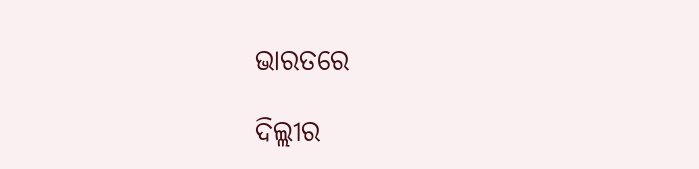ଭାରତରେ

ଦିଲ୍ଲୀର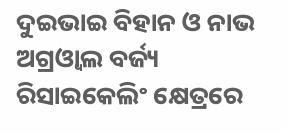ଦୁଇଭାଇ ବିହାନ ଓ ନାଭ ଅଗ୍ରଓ୍ୱାଲ ବର୍ଜ୍ୟ ରିସାଇକେଲିଂ କ୍ଷେତ୍ରରେ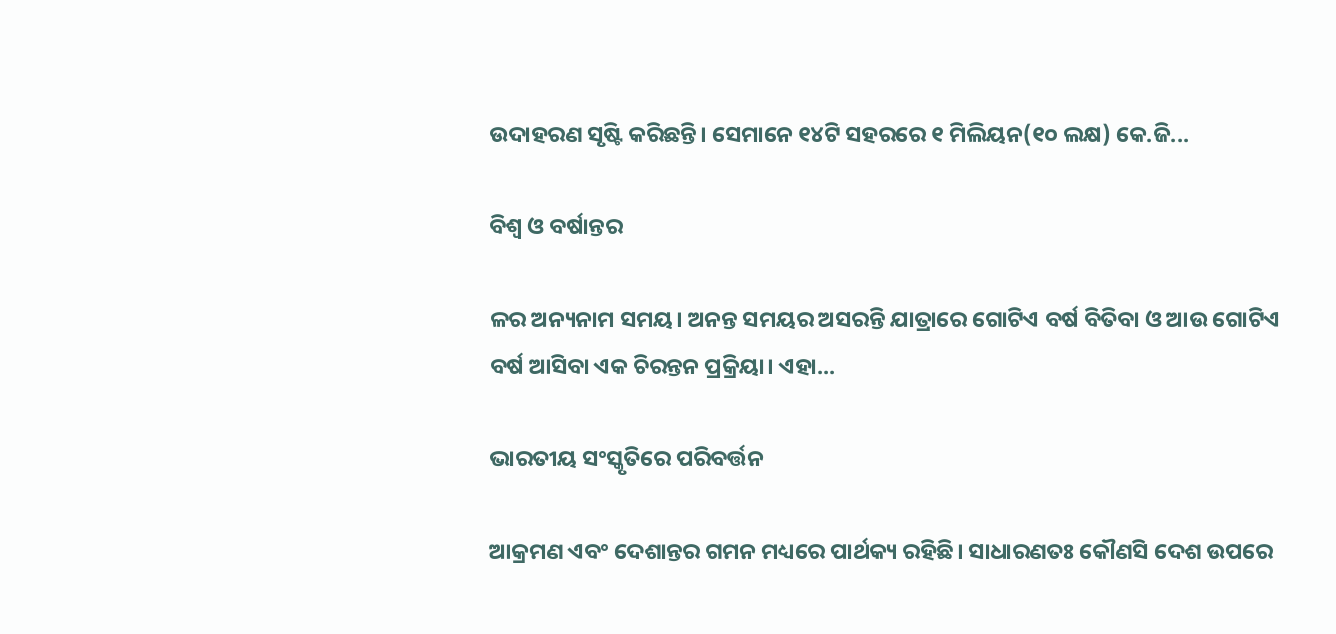ଉଦାହରଣ ସୃଷ୍ଟି କରିଛନ୍ତି। ସେମାନେ ୧୪ଟି ସହରରେ ୧ ମିଲିୟନ(୧୦ ଲକ୍ଷ) କେ.ଜି...

ବିଶ୍ୱ ଓ ବର୍ଷାନ୍ତର

ଳର ଅନ୍ୟନାମ ସମୟ। ଅନନ୍ତ ସମୟର ଅସରନ୍ତି ଯାତ୍ରାରେ ଗୋଟିଏ ବର୍ଷ ବିତିବା ଓ ଆଉ ଗୋଟିଏ ବର୍ଷ ଆସିବା ଏକ ଚିରନ୍ତନ ପ୍ରକ୍ରିୟା। ଏହା...

ଭାରତୀୟ ସଂସ୍କୃତିରେ ପରିବର୍ତ୍ତନ

ଆକ୍ରମଣ ଏବଂ ଦେଶାନ୍ତର ଗମନ ମଧ୍ୟରେ ପାର୍ଥକ୍ୟ ରହିଛି। ସାଧାରଣତଃ କୌଣସି ଦେଶ ଉପରେ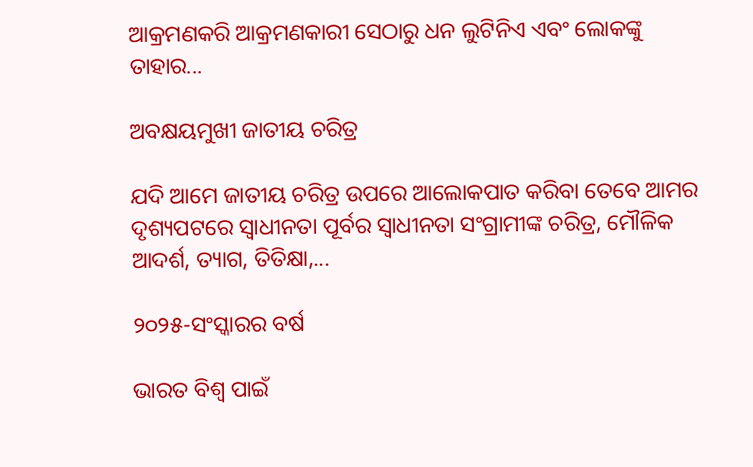ଆକ୍ରମଣକରି ଆକ୍ରମଣକାରୀ ସେଠାରୁ ଧନ ଲୁଟିନିଏ ଏବଂ ଲୋକଙ୍କୁ ତାହାର...

ଅବକ୍ଷୟମୁଖୀ ଜାତୀୟ ଚରିତ୍ର

ଯଦି ଆମେ ଜାତୀୟ ଚରିତ୍ର ଉପରେ ଆଲୋକପାତ କରିବା ତେବେ ଆମର ଦୃଶ୍ୟପଟରେ ସ୍ବାଧୀନତା ପୂର୍ବର ସ୍ବାଧୀନତା ସଂଗ୍ରାମୀଙ୍କ ଚରିତ୍ର, ମୌଳିକ ଆଦର୍ଶ, ତ୍ୟାଗ, ତିତିକ୍ଷା,...

୨୦୨୫-ସଂସ୍କାରର ବର୍ଷ

ଭାରତ ବିଶ୍ୱ ପାଇଁ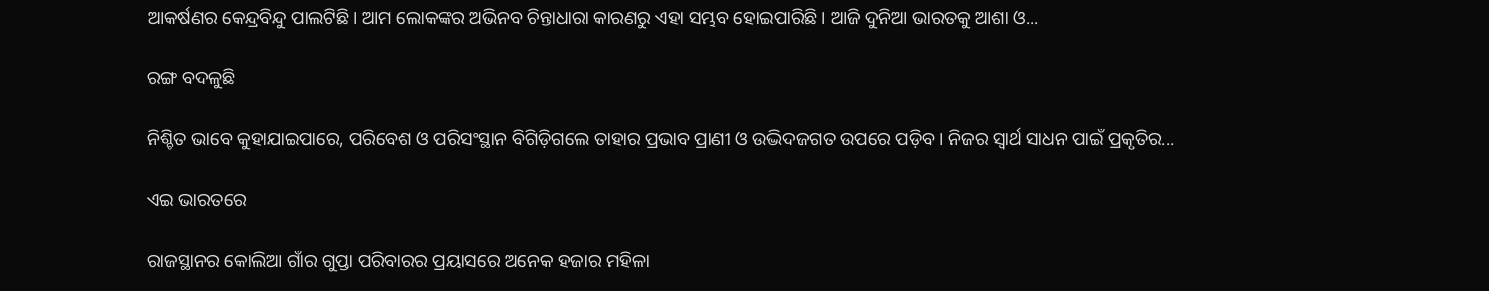ଆକର୍ଷଣର କେନ୍ଦ୍ରବିନ୍ଦୁ ପାଲଟିଛି। ଆମ ଲୋକଙ୍କର ଅଭିନବ ଚିନ୍ତାଧାରା କାରଣରୁ ଏହା ସମ୍ଭବ ହୋଇପାରିଛି। ଆଜି ଦୁନିଆ ଭାରତକୁ ଆଶା ଓ...

ରଙ୍ଗ ବଦଳୁଛି

ନିଶ୍ଚିତ ଭାବେ କୁହାଯାଇପାରେ, ପରିବେଶ ଓ ପରିସଂସ୍ଥାନ ବିଗିଡ଼ିଗଲେ ତାହାର ପ୍ରଭାବ ପ୍ରାଣୀ ଓ ଉଦ୍ଭିଦଜଗତ ଉପରେ ପଡ଼ିବ। ନିଜର ସ୍ବାର୍ଥ ସାଧନ ପାଇଁ ପ୍ରକୃତିର...

ଏଇ ଭାରତରେ

ରାଜସ୍ଥାନର କୋଲିଆ ଗାଁର ଗୁପ୍ତା ପରିବାରର ପ୍ରୟାସରେ ଅନେକ ହଜାର ମହିଳା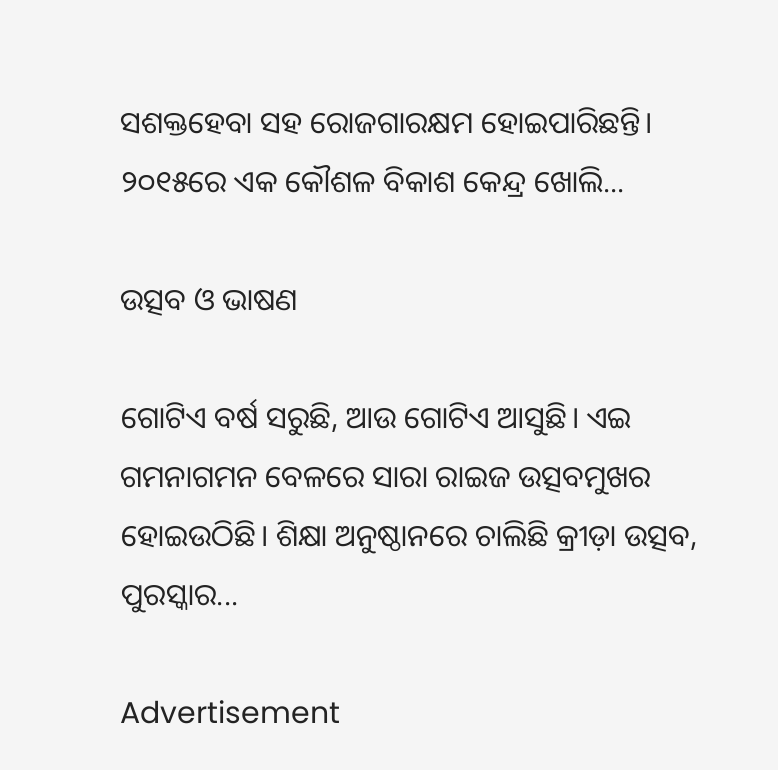ସଶକ୍ତହେବା ସହ ରୋଜଗାରକ୍ଷମ ହୋଇପାରିଛନ୍ତି। ୨୦୧୫ରେ ଏକ କୌଶଳ ବିକାଶ କେନ୍ଦ୍ର ଖୋଲି...

ଉତ୍ସବ ଓ ଭାଷଣ

ଗୋଟିଏ ବର୍ଷ ସରୁଛି, ଆଉ ଗୋଟିଏ ଆସୁଛି। ଏଇ ଗମନାଗମନ ବେଳରେ ସାରା ରାଇଜ ଉତ୍ସବମୁଖର ହୋଇଉଠିଛି। ଶିକ୍ଷା ଅନୁଷ୍ଠାନରେ ଚାଲିଛି କ୍ରୀଡ଼ା ଉତ୍ସବ, ପୁରସ୍କାର...

Advertisement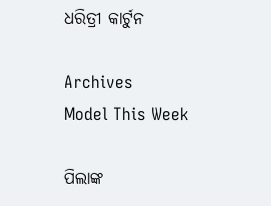ଧରିତ୍ରୀ କାର୍ଟୁନ

Archives
Model This Week

ପିଲାଙ୍କ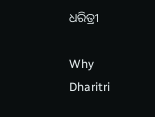ଧରିତ୍ରୀ

Why Dharitri